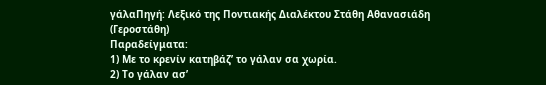γάλαΠηγή: Λεξικό της Ποντιακής Διαλέκτου Στάθη Αθανασιάδη (Γεροστάθη)
Παραδείγματα:
1) Με το κρενίν κατηβάζ’ το γάλαν σα χωρία.
2) Το γάλαν ασ’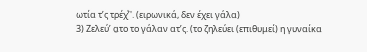ωτία τ’ς τρέχͮ’'. (ειρωνικά, δεν έχει γάλα)
3) Ζελεύ’ α̤το το γάλαν ατ’ς. (το ζηλεύει (επιθυμεί) η γυναίκα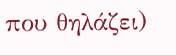που θηλάζει)